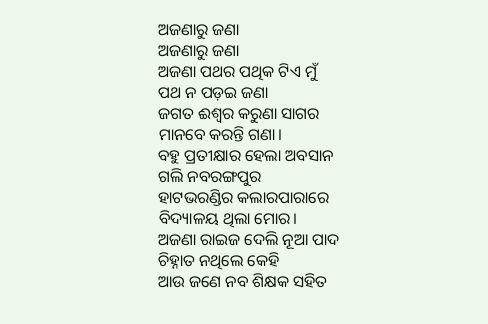ଅଜଣାରୁ ଜଣା
ଅଜଣାରୁ ଜଣା
ଅଜଣା ପଥର ପଥିକ ଟିଏ ମୁଁ
ପଥ ନ ପଡ଼ଇ ଜଣା
ଜଗତ ଈଶ୍ୱର କରୁଣା ସାଗର
ମାନବେ କରନ୍ତି ଗଣା।
ବହୁ ପ୍ରତୀକ୍ଷାର ହେଲା ଅବସାନ
ଗଲି ନବରଙ୍ଗପୁର
ହାଟଭରଣ୍ଡିର କଲାରପାରାରେ
ବିଦ୍ୟାଳୟ ଥିଲା ମୋର।
ଅଜଣା ରାଇଜ ଦେଲି ନୂଆ ପାଦ
ଚିହ୍ନାତ ନଥିଲେ କେହି
ଆଉ ଜଣେ ନବ ଶିକ୍ଷକ ସହିତ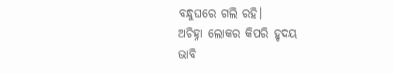ବନ୍ଧୁଘରେ ଗଲି ରହି।
ଅଚିହ୍ନା ଲୋକର କିପରି ହୃଦୟ
ଭାବି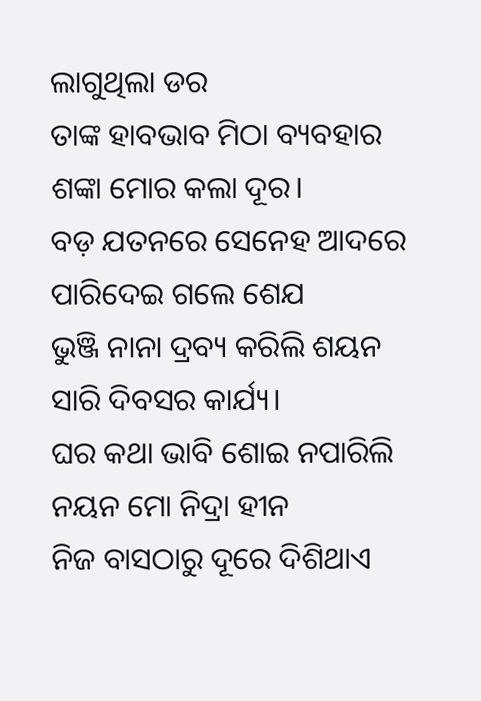ଲାଗୁଥିଲା ଡର
ତାଙ୍କ ହାବଭାବ ମିଠା ବ୍ୟବହାର
ଶଙ୍କା ମୋର କଲା ଦୂର।
ବଡ଼ ଯତନରେ ସେନେହ ଆଦରେ
ପାରିଦେଇ ଗଲେ ଶେଯ
ଭୁଞ୍ଜି ନାନା ଦ୍ରବ୍ୟ କରିଲି ଶୟନ
ସାରି ଦିବସର କାର୍ଯ୍ୟ।
ଘର କଥା ଭାବି ଶୋଇ ନପାରିଲି
ନୟନ ମୋ ନିଦ୍ରା ହୀନ
ନିଜ ବାସଠାରୁ ଦୂରେ ଦିଶିଥାଏ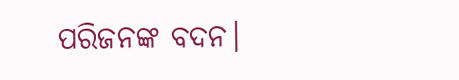ପରିଜନଙ୍କ ବଦନ।